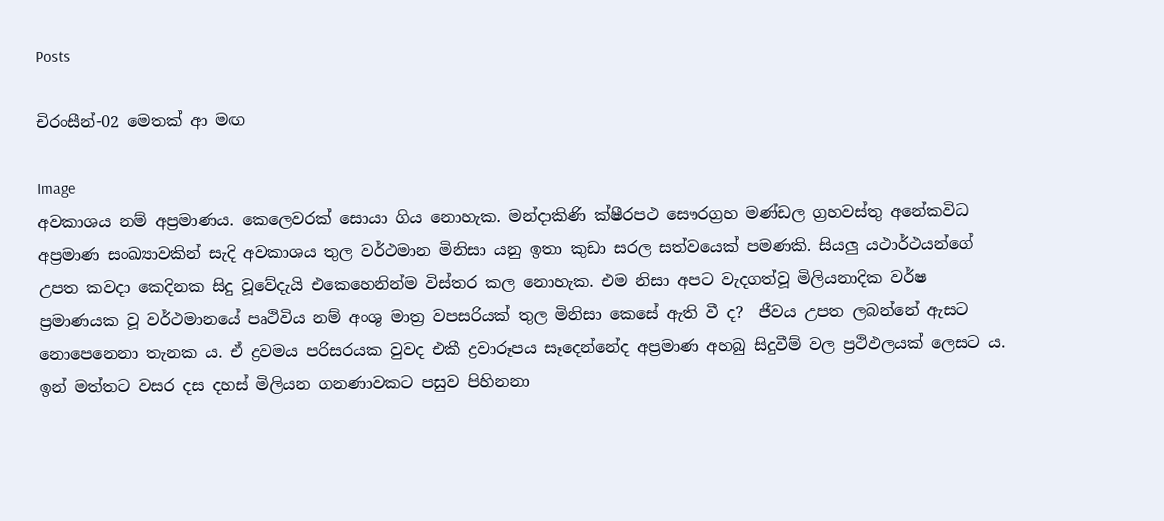Posts

චිරංසීන්-02 මෙතක් ආ මඟ

Image
අවකාශය නම් අප්‍රමාණය. කෙලෙවරක් සොයා ගිය නොහැක. මන්දාකිණි ක්ෂීරපථ සෞරග්‍රහ මණ්ඩල ග්‍රහවස්තු අනේකවිධ අප්‍රමාණ සංඛ්‍යාවකින් සැදි අවකාශය තුල වර්ථමාන මිනිසා යනු ඉතා කුඩා සරල සත්වයෙක් පමණකි. සියලු යථාර්ථයන්ගේ උපත කවදා කෙදිනක සිදු වූවේදැයි එකෙහෙනින්ම විස්තර කල නොහැක. එම නිසා අපට වැදගත්වූ මිලියනාදික වර්ෂ ප්‍රමාණයක වූ වර්ථමානයේ පෘථිවිය නම් අංශු මාත්‍ර වපසරියක් තුල මිනිසා කෙසේ ඇති වී ද?  ජීවය උපත ලබන්නේ ඇසට නොපෙනෙනා තැනක ය. ඒ ද්‍රවමය පරිසරයක වුවද එකී ද්‍රවාරූපය සෑදෙන්නේද අප්‍රමාණ අහබු සිදුවීම් වල ප්‍රථිඵලයක් ලෙසට ය. ඉන් මත්තට වසර දස දහස් මිලියන ගනණාවකට පසුව පිහිනනා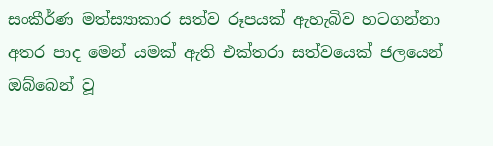සංකීර්ණ මත්ස්‍යාකාර සත්ව රූපයක් ඇහැබිව හටගන්නා අතර පාද මෙන් යමක් ඇති එක්තරා සත්වයෙක් ජලයෙන් ඔබ්බෙන් වූ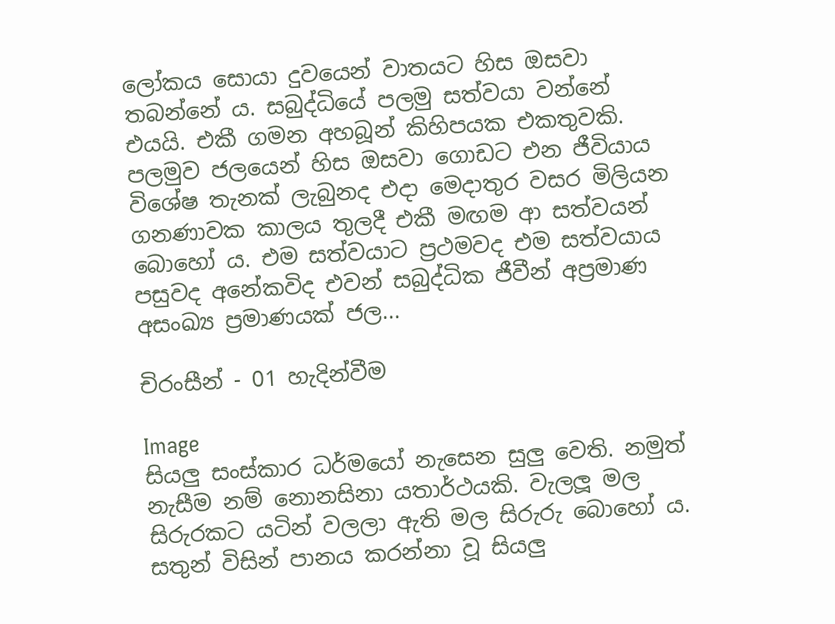ලෝකය සොයා දුවයෙන් වාතයට හිස ඔසවා තබන්නේ ය. සබුද්ධියේ පලමු සත්වයා වන්නේ එයයි. එකී ගමන අහබූන් කිහිපයක එකතුවකි. පලමුව ජලයෙන් හිස ඔසවා ගොඩට එන ජීවියාය විශේෂ තැනක් ලැබුනද එදා මෙදාතුර වසර මිලියන ගනණාවක කාලය තුලදී එකී මඟම ආ සත්වයන් බොහෝ ය. එම සත්වයාට ප්‍රථමවද එම සත්වයාය පසුවද අනේකවිද එවන් සබුද්ධික ජීවීන් අප්‍රමාණ අසංඛ්‍ය ප්‍රමාණයක් ජල...

චිරංසීන් - 01 හැදින්වීම

Image
සියලු සංස්කාර ධර්මයෝ නැසෙන සුලු වෙති. නමුත් නැසීම නම් නොනසිනා යතාර්ථයකි. වැලලූ මල සිරුරකට යටින් වලලා ඇති මල සිරුරු බොහෝ ය. සතුන් විසින් පානය කරන්නා වූ සියලු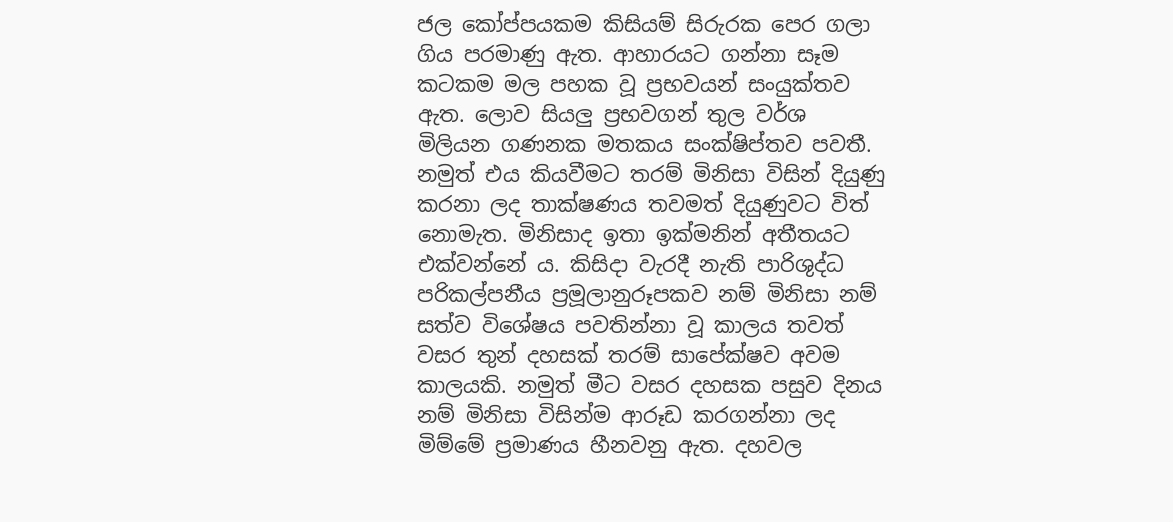ජල කෝප්පයකම කිසියම් සිරුරක පෙර ගලා ගිය පරමාණු ඇත. ආහාරයට ගන්නා සෑම කටකම මල පහක වූ ප්‍රභවයන් සංයුක්තව ඇත. ලොව සියලු ප්‍රභවගන් තුල වර්ශ මිලියන ගණනක මතකය සංක්ෂිප්තව පවතී. නමුත් එය කියවීමට තරම් මිනිසා විසින් දියුණු කරනා ලද තාක්ෂණය තවමත් දියුණුවට විත් නොමැත. මිනිසාද ඉතා ඉක්මනින් අතීතයට එක්වන්නේ ය. කිසිදා වැරදී නැති පාරිශුද්ධ පරිකල්පනීය ප්‍රමූලානුරූපකව නම් මිනිසා නම් සත්ව විශේෂය පවතින්නා වූ කාලය තවත් වසර තුන් දහසක් තරම් සාපේක්ෂව අවම කාලයකි. නමුත් මීට වසර දහසක පසුව දිනය නම් මිනිසා විසින්ම ආරූඩ කරගන්නා ලද මිම්මේ ප්‍රමාණය හීනවනු ඇත. දහවල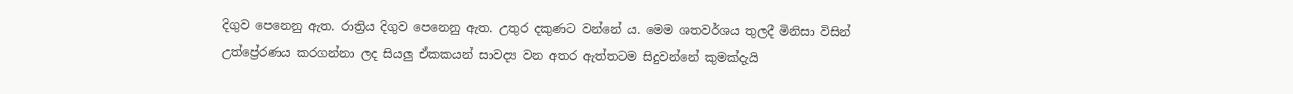දිගුව පෙනෙනු ඇත. රාත්‍රිය දිගුව පෙනෙනු ඇත. උතුර දකුණට වන්නේ ය. මෙම ශතවර්ශය තුලදී මිනිසා විසින් උත්ප්‍රේරණය කරගන්නා ලද සියලු ඒකකයන් සාවද්‍ය වන අතර ඇත්තටම සිදුවන්නේ කුමක්දැයි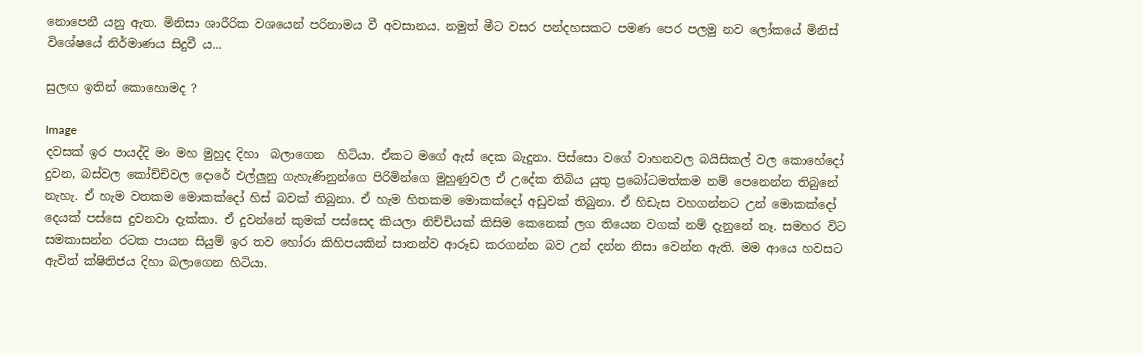නොපෙනී යනු ඇත. මිනිසා ශාරීරික වශයෙන් පරිනාමය වී අවසානය. නමුත් මීට වසර පන්දහසකට පමණ පෙර පලමු නව ලෝකයේ මිනිස් විශේෂයේ නිර්මාණය සිදුවී ය...

සුලඟ ඉතින් කොහොමද ?

Image
දවසක් ඉර පායද්දි මං මහ මුහුද දිහා  බලාගෙන  හිටියා. ඒකට මගේ ඇස් දෙක බැදුනා. පිස්සො වගේ වාහනවල බයිසිකල් වල කොහේදෝ දුවන, බස්වල කෝච්චිවල දොරේ එල්ලුනු ගැහැණිනුන්ගෙ පිරිමින්ගෙ මුහුණුවල ඒ උදේක තිබිය යුතු ප්‍රබෝධමත්කම නම් පෙනෙන්න තිබුනේ නැහැ. ඒ හැම වතකම මොකක්දෝ හිස් බවක් තිබුනා. ඒ හැම හිතකම මොකක්දෝ අඩුවක් තිබුනා. ඒ හිඩැස වහගන්නට උන් මොකක්දෝ දෙයක් පස්සෙ දුවනවා දැක්කා. ඒ දුවන්නේ කුමක් පස්සෙද කියලා නිච්චියක් කිසිම කෙනෙක් ලග තියෙන වගක් නම් දැනුනේ නෑ. සමහර විට සමකාසන්න රටක පායන සියුම් ඉර තව හෝරා කිහිපයකින් සාතන්ව ආරූඩ කරගන්න බව උන් දන්න නිසා වෙන්න ඇති. මම ආයෙ හවසට ඇවිත් ක්ෂිතිජය දිහා බලාගෙන හිටියා.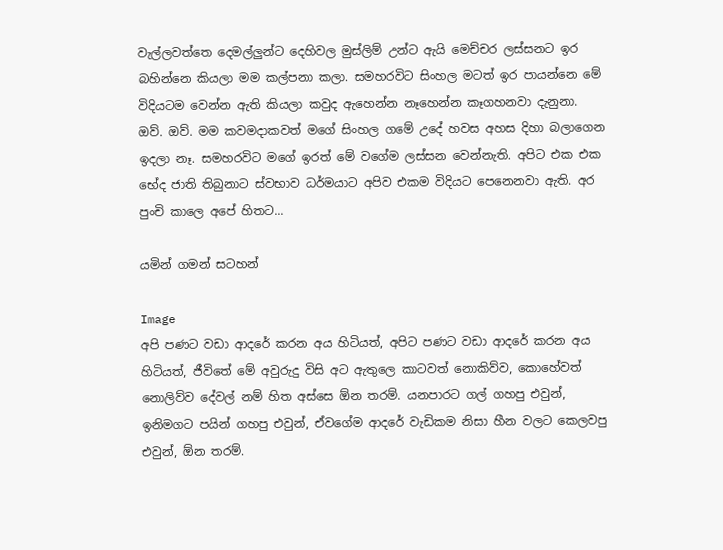වැල්ලවත්තෙ දෙමල්ලුන්ට දෙහිවල මුස්ලිම් උන්ට ඇයි මෙච්චර ලස්සනට ඉර බහින්නෙ කියලා මම කල්පනා කලා. සමහරවිට සිංහල මටත් ඉර පායන්නෙ මේ විදියටම වෙන්න ඇති කියලා කවුද ඇහෙන්න නෑහෙන්න කෑගහනවා දැනුනා. ඔව්. ඔව්. මම කවමදාකවත් මගේ සිංහල ගමේ උදේ හවස අහස දිහා බලාගෙන ඉදලා නෑ. සමහරවිට මගේ ඉරත් මේ වගේම ලස්සන වෙන්නැති. අපිට එක එක භේද ජාති තිබුනාට ස්වභාව ධර්මයාට අපිව එකම විදියට පෙනෙනවා ඇති. අර පුංචි කාලෙ අපේ හිතට...

යමින් ගමන් සටහන්

Image
අපි පණට වඩා ආදරේ කරන අය හිටියත්, අපිට පණට වඩා ආදරේ කරන අය හිටියත්, ජීවිතේ මේ අවුරුදු විසි අට ඇතුලෙ කාටවත් නොකිව්ව, කොහේවත් නොලිව්ව දේවල් නම් හිත අස්සෙ ඕන තරම්. යනපාරට ගල් ගහපු එවුන්, ඉනිමගට පයින් ගහපු එවුන්, ඒවගේම ආදරේ වැඩිකම නිසා හීන වලට කෙලවපු එවුන්, ඕන තරම්.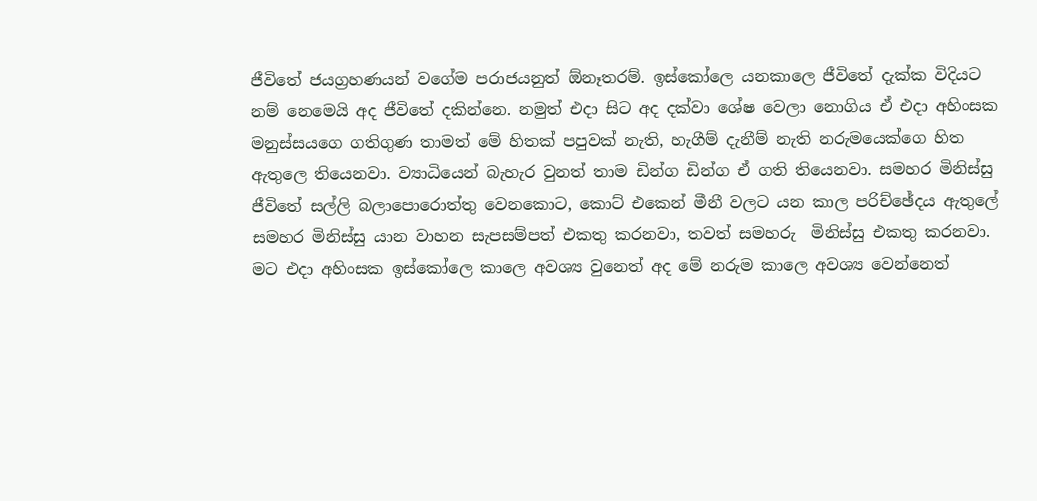ජීවිතේ ජයග්‍රහණයන් වගේම පරාජයනුත් ඕනෑතරම්. ඉස්කෝලෙ යනකාලෙ ජීවිතේ දැක්ක විදියට නම් නෙමෙයි අද ජීවිතේ දකින්නෙ. නමුත් එදා සිට අද දක්වා ශේෂ වෙලා නොගිය ඒ එදා අහිංසක මනුස්සයගෙ ගතිගුණ තාමත් මේ හිතක් පපුවක් නැති, හැගීම් දැනීම් නැති නරුමයෙක්ගෙ හිත ඇතුලෙ තියෙනවා. ව්‍යාධියෙන් බැහැර වුනත් තාම ඩින්ග ඩින්ග ඒ ගති තියෙනවා. සමහර මිනිස්සු ජීවිතේ සල්ලි බලාපොරොත්තු වෙනකොට, කොට් එකෙන් මීනී වලට යන කාල පරිච්ඡේදය ඇතුලේ සමහර මිනිස්සු යාන වාහන සැපසම්පත් එකතු කරනවා, තවත් සමහරු  මිනිස්සු එකතු කරනවා. මට එදා අහිංසක ඉස්කෝලෙ කාලෙ අවශ්‍ය වුනෙත් අද මේ නරුම කාලෙ අවශ්‍ය වෙන්නෙත්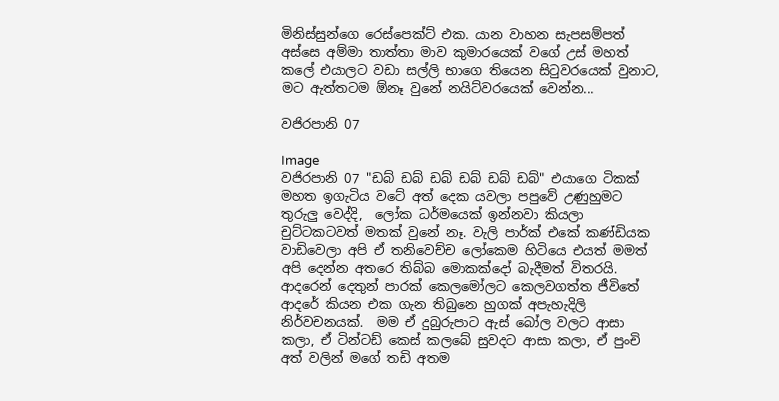මිනිස්සුන්ගෙ රෙස්පෙක්ට් එක. යාන වාහන සැපසම්පත් අස්සෙ අම්මා තාත්තා මාව කුමාරයෙක් වගේ උස් මහත් කලේ එයාලට වඩා සල්ලි භාගෙ තියෙන සිටුවරයෙක් වුනාට, මට ඇත්තටම ඕනෑ වුනේ නයිට්වරයෙක් වෙන්න...

වජිරපානි 07

Image
වජිරපානි 07 "ඩබ් ඩබ් ඩබ් ඩබ් ඩබ් ඩබ්" එයාගෙ ටිකක් මහත ඉගැටිය වටේ අත් දෙක යවලා පපුවේ උණුහුමට තුරුලු වෙද්දි,  ලෝක ධර්මයෙක් ඉන්නවා කියලා චුට්ටකටවත් මතක් වුනේ නෑ. වැලි පාර්ක් එකේ කණ්ඩියක වාඩිවෙලා අපි ඒ තනිවෙච්ච ලෝකෙම හිටියෙ එයත් මමත් අපි දෙන්න අතරෙ තිබ්බ මොකක්දෝ බැදීමත් විතරයි. ආදරෙන් දෙතුන් පාරක් කෙලමෝලට කෙලවගත්ත ජීවිතේ ආදරේ කියන එක ගැන තිබුනෙ හුගක් අපැහැදිලි නිර්වචනයක්.  මම ඒ දුබුරුපාට ඇස් බෝල වලට ආසා කලා, ඒ ටින්ටඩ් කෙස් කලබේ සුවදට ආසා කලා, ඒ පුංචි අත් වලින් මගේ තඩි අතම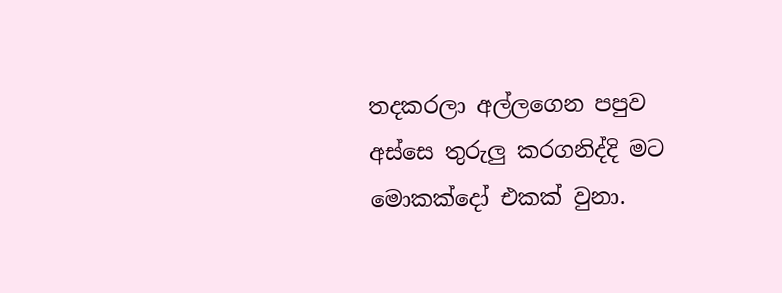තදකරලා අල්ලගෙන පපුව අස්සෙ තුරුලු කරගනිද්දි මට මොකක්දෝ එකක් වුනා.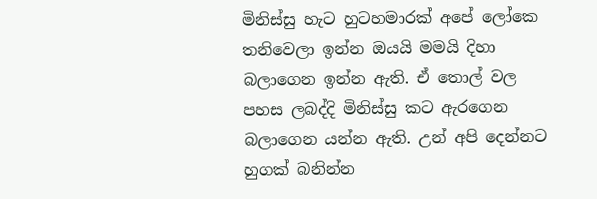මිනිස්සු හැට හුටහමාරක් අපේ ලෝකෙ තනිවෙලා ඉන්න ඔයයි මමයි දිහා බලාගෙන ඉන්න ඇති. ඒ තොල් වල පහස ලබද්දි මිනිස්සු කට ඇරගෙන බලාගෙන යන්න ඇති. උන් අපි දෙන්නට හුගක් බනින්න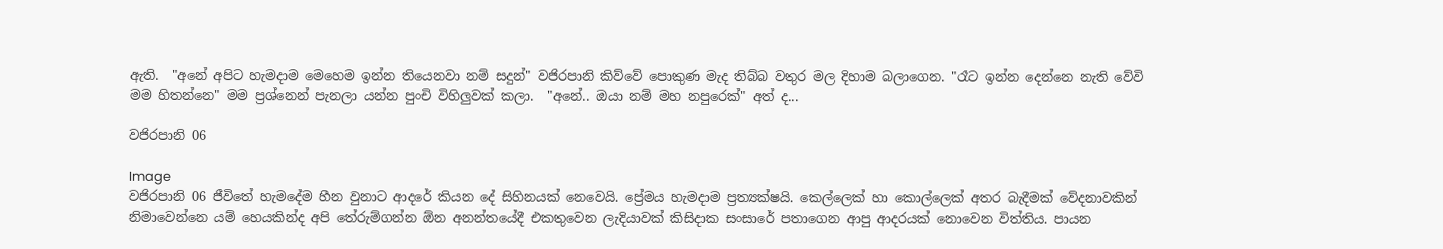ඇති.  "අනේ අපිට හැමදාම මෙහෙම ඉන්න තියෙනවා නම් සදුන්" වජිරපානි කිව්වේ පොකුණ මැද තිබ්බ වතුර මල දිහාම බලාගෙන. "රෑට ඉන්න දෙන්නෙ නැති වේවි මම හිතන්නෙ" මම ප්‍රශ්නෙන් පැනලා යන්න පුංචි විහිලුවක් කලා.  "අනේ.. ඔයා නම් මහ නපුරෙක්" අත් ද...

වජිරපානි 06

Image
වජිරපානි 06 ජීවිතේ හැමදේම හීන වුනාට ආදරේ කියන දේ සිහිනයක් නෙවෙයි. ප්‍රේමය හැමදාම ප්‍රත්‍යක්ෂයි. කෙල්ලෙක් හා කොල්ලෙක් අතර බැදීමක් වේදනාවකින් නිමාවෙන්නෙ යම් හෙයකින්ද අපි තේරුම්ගන්න ඕන අනන්තයේදී එකතුවෙන ලැදියාවක් කිසිදාක සංසාරේ පතාගෙන ආපු ආදරයක් නොවෙන විත්තිය. පායන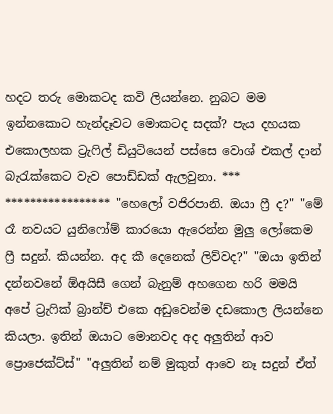හදට තරු මොකටද කවි ලියන්නෙ. නුබට මම ඉන්නකොට හැන්දෑවට මොකටද සදක්? පැය දහයක එකොලහක ට්‍රැෆිල් ඩියුටියෙන් පස්සෙ වොශ් එකල් දාන් බැරැක්කෙට වැව පොඩ්ඩක් ඇලවුනා. *** ***************** "හෙලෝ වජිරපානි. ඔයා ෆ්‍රී ද?" "මේ රෑ නවයට යුනිෆෝම් කාරයො ඇරෙන්න මුලු ලෝකෙම ෆ්‍රී සදුන්. කියන්න. අද කී දෙනෙක් ලිව්වද?" "ඔයා ඉතින් දන්නවනේ ඕඅයිසී ගෙන් බැනුම් අහගෙන හරි මමයි අපේ ට්‍රැෆික් බ්‍රාන්ච් එකෙ අඩුවෙන්ම දඩකොල ලියන්නෙ කියලා. ඉතින් ඔයාට මොනවද අද අලුතින් ආව ප්‍රොජෙක්ට්ස්" "අලුතින් නම් මුකුත් ආවෙ නෑ සදුන් ඒත්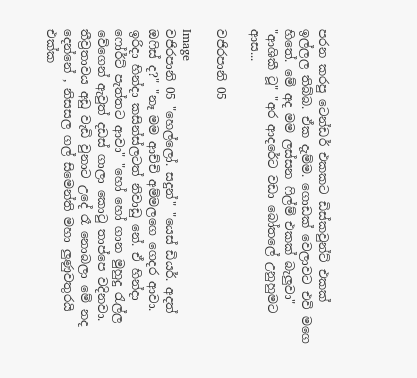පරන කරපු ටෙන්ඩර් එකකට ඩිස්කවුන්ට් එකක් ඉල්ලල තිබ්බ. ඒක දැම්ම. ගොඩක් වෙලාවට එවි මගෙ හිතේ. මේ අද මම ලස්සන ෆිල්ම් එකක් බැලුවා" "ආශිකී ටූ" "අර ආදරේට වඩා බෝතලේ උනුහුමට ආස...

වජිරපානි 05

Image
වජිරපානි 05 "හෙල්ලෝ. සදුන්" "යෙස් ඩියර්. අදත් ඔෆිස් ද?" "නෑ මම ආච්චි අම්මලගෙ ගෙදර ආවා. ඉරිදා හින්දා කසින්ස්ලටත් නිවාඩු නේ. ඒ හින්දා ෆෝර්ට් පැත්තට ආවා" "හෝ හෝ ගාන මුහුදු රැල්ල වේගෙන් ඇවුත් දඩස් ගාලා කොටු තාප්පෙ වදිනවා. තීව්‍රතාවය අඩු වැඩි වුනාට උදේ රෑ නොබලා මේ නද දෙන්නේ , නිසසල ගල් සිමෙන්ති මහා ලුණුවතුරයි එක්ක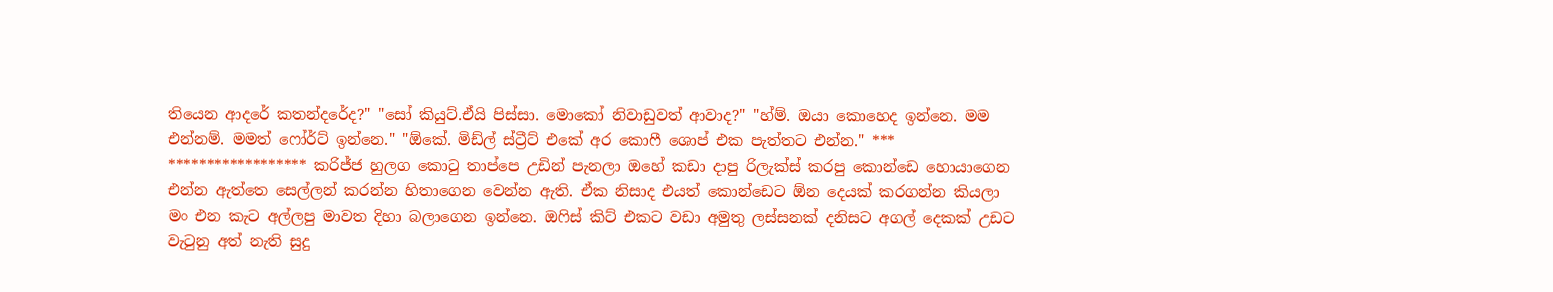තියෙන ආදරේ කතන්දරේද?" "සෝ කියුට්.ඒයි පිස්සා. මොකෝ නිවාඩුවත් ආවාද?" "හ්ම්. ඔයා කොහෙද ඉන්නෙ. මම එන්නම්. මමත් ෆෝර්ට් ඉන්නෙ." "ඕකේ. මිඩ්ල් ස්ට්‍රීට් එකේ අර කොෆී ශොප් එක පැත්තට එන්න." *** ****************** කරිජ්ජ හුලග කොටු තාප්පෙ උඩින් පැනලා ඔහේ කඩා දාපු රිලැක්ස් කරපු කොන්ඩෙ හොයාගෙන එන්න ඇත්තෙ සෙල්ලන් කරන්න හිතාගෙන වෙන්න ඇති. ඒක නිසාද එයත් කොන්ඩෙට ඕන දෙයක් කරගන්න කියලා මං එන කැට අල්ලපු මාවත දිහා බලාගෙන ඉන්නෙ. ඔෆිස් කිට් එකට වඩා අමුතු ලස්සනක් දනිසට අගල් දෙකක් උඩට වැටුනු අත් නැති සුදු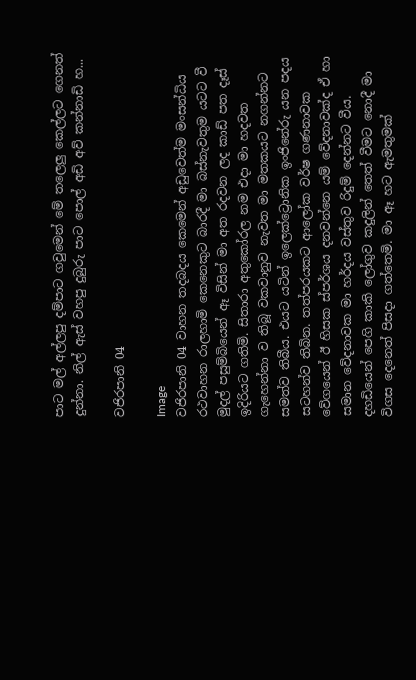පාට මල් අල්ලපු දම්පාට ගවුමෙන් මේ තලෙලු කෙල්ලට ගෙනත් දුන්නා. නිල් ඇස් වහපු දුබුරු පාට පොල් අඩි අව් කන්නාඩි හ...

වජිරපානි 04

Image
වජිරපානි 04 වාහන තදබදය කෙමෙන් අඩුවෙත්ම මංසන්ධිය රථවාහන රාලහාමි කෙනෙකුට බාරදී මා බස්නැවතුම යටට වී මුදල් පසුම්බියෙන් ඈ විසින් මා අත රදවන ලද කාඩ් පත දෑස් ඉදිරියට ගතිමි. සිතාරා අතුකෝරල නම එදා මා හදවත ගැහෙන්නා ව තිබූ වකවානුව නැවත මා මතකයට නගන්නට සමත්ව තිබීය. එයට යටින් ඉලෙක්ට්‍රොනික ඉංජිනේරු යන පදය සටහන්ව තිබින. තත්පරයකට ආලෝක වර්ෂ ගණනාවක වේගයෙන් ඊ හිසක ස්පර්ශය දනවන්නෙ යම් වේදනාවක්ද ඒ හා සමාන වේදනාවක මා හර්දය වස්තුව රිදුම් දෙන්නට වීය. දහඩියෙන් පෙගි කාකි ලෝගුව කදුලින් තෙත් වීමට නොදී මා විගස දෙනෙත් පිසදා ගත්තෙමි. මා ඈ හට ඇමතුමක්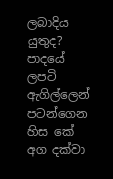ලබාදිය යුතුද? පාදයේ ලපටි ඇගිල්ලෙන් පටන්ගෙන හිස කේ අග දක්වා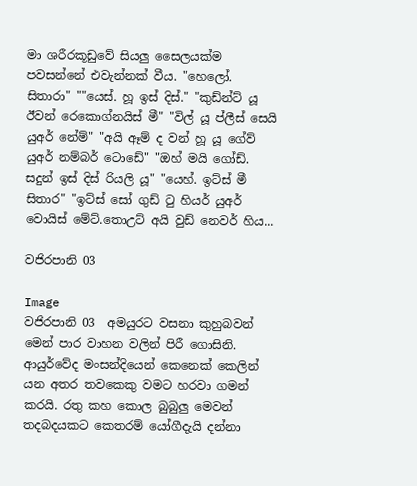මා ශරීරකූඩුවේ සියලු සෛලයක්ම පවසන්නේ එවැන්නක් වීය. "හෙලෝ. සිතාරා" ""යෙස්. හූ ඉස් දිස්." "කුඩ්න්ට් යූ ඊවන් රෙකොග්නයිස් මී" "විල් යූ ප්ලීස් සෙයි යුඅර් නේම්" "අයි ඈම් ද වන් හූ යූ ගේව් යුඅර් නම්බර් ටොඩේ" "ඔහ් මයි ගෝඩ්. සදුන් ඉස් දිස් රියලි යූ" "යෙහ්. ඉට්ස් මී සිතාර" "ඉට්ස් සෝ ගුඩ් ටු හියර් යුඅර් වොයිස් මේට්.තොඋට් අයි වුඩ් නෙවර් හිය...

වජිරපානි 03

Image
වජිරපානි 03  අමයුරට වසනා කුහුබවන් මෙන් පාර වාහන වලින් පිරී ගොසිනි. ආයුර්වේද මංසන්දියෙන් කෙනෙක් කෙලින් යන අතර තවකෙකු වමට හරවා ගමන් කරයි. රතු කහ කොල බුබුලු මෙවන් තදබදයකට කෙතරම් යෝගීදැයි දන්නා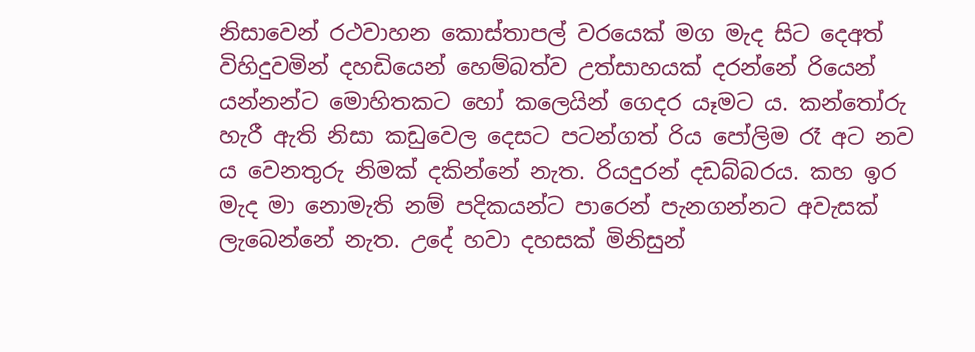නිසාවෙන් රථවාහන කොස්තාපල් වරයෙක් මග මැද සිට දෙඅත් විහිදුවමින් දහඩියෙන් හෙම්බත්ව උත්සාහයක් දරන්නේ රියෙන් යන්නන්ට මොහිතකට හෝ කලෙයින් ගෙදර යෑමට ය. කන්තෝරු හැරී ඇති නිසා කඩුවෙල දෙසට පටන්ගත් රිය පෝලිම රෑ අට නව ය වෙනතුරු නිමක් දකින්නේ නැත. රියදුරන් දඩබ්බරය. කහ ඉර මැද මා නොමැති නම් පදිකයන්ට පාරෙන් පැනගන්නට අවැසක් ලැබෙන්නේ නැත. උදේ හවා දහසක් මිනිසුන්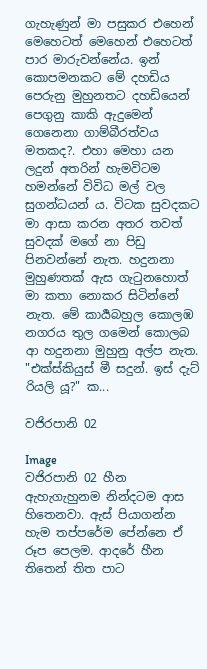ගැහැණුන් මා පසුකර එහෙන් මෙහෙටත් මෙහෙන් එහෙටත් පාර මාරුවන්නේය. ඉන් කොපමනකට මේ දහඩිය පෙරුනු මුහුනතට දහඩියෙන් පෙගුනු කාකි ඇදුමෙන් ගෙනෙනා ගාම්බීරත්වය මතකද?. එහා මෙහා යන ලදුන් අතරින් හැමවිටම හමන්නේ විවිධ මල් වල සුගන්ධයන්‍ ය. විටක සුවදකට මා ආසා කරන අතර තවත් සුවදක් මගේ නා පිඩු පිනවන්නේ නැත. හදුනනා මුහුණතක් ඇස ගැටුනහොත් මා කතා නොකර සිටින්නේ නැත. මේ කාර්‍යබහුල කොලඹ නගරය තුල ගමෙන් කොලබ ආ හදුනනා මුහුනු අල්ප නැත. "එක්ස්කියුස් මී සදුන්. ඉස් දැට් රියලි යූ?" ක...

වජිරපානි 02

Image
වජිරපානි 02 හීන ඇහැගැහුනම නින්දටම ආස හිතෙනවා. ඇස් පියාගන්න හැම තප්පරේම පේන්නෙ ඒ රූප පෙලම. ආදරේ හීන තිතෙන් තිත පාට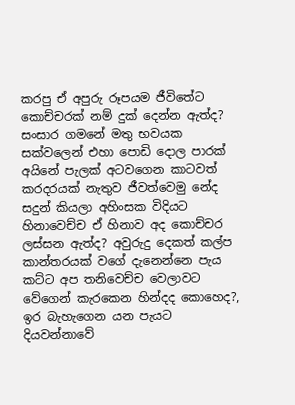කරපු ඒ අපුරු රූපයම ජීවිතේට කොච්චරක් නම් දුක් දෙන්න ඇත්ද? සංසාර ගමනේ මතු භවයක සක්වලෙන් එහා පොඩි දොල පාරක් අයිනේ පැලක් අටවගෙන කාටවත් කරදරයක් නැතුව ජීවත්වෙමු නේද සදුන් කියලා අහිංසක විදියට හිනාවෙච්ච ඒ හිනාව අද කොච්චර ලස්සන ඇත්ද? අවුරුදු දෙකත් කල්ප කාන්තරයක් වගේ දැනෙන්නෙ පැය කට්ට අප තනිවෙච්ච වෙලාවට වේගෙන් කැරකෙන හින්දද කොහෙද?, ඉර බැහැගෙන යන පැයට දියවන්නාවේ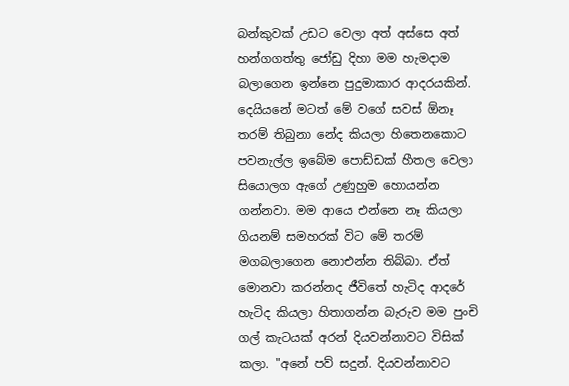බන්කුවක් උඩට වෙලා අත් අස්සෙ අත් හන්ගගත්තු ජෝඩු දිහා මම හැමදාම බලාගෙන ඉන්නෙ පුදුමාකාර ආදරයකින්. දෙයියනේ මටත් මේ වගේ සවස් ඕනෑ තරම් තිබුනා නේද කියලා හිතෙනකොට පවනැල්ල ඉබේම පොඩ්ඩක් හීතල වෙලා සියොලග ඇගේ උණුහුම හොයන්න ගන්නවා. මම ආයෙ එන්නෙ නෑ කියලා ගියනම් සමහරක් විට මේ තරම් මගබලාගෙන නොඑන්න තිබ්බා. ඒත් මොනවා කරන්නද ජීවිතේ හැටිද ආදරේ හැටිද කියලා හිතාගන්න බැරුව මම පුංචි ගල් කැටයක් අරන් දියවන්නාවට විසික් කලා. "අනේ පව් සදුන්. දියවන්නාවට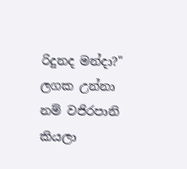රිදුනද මන්දා?" ලගක උන්නා නම් වජිරපානි කියලා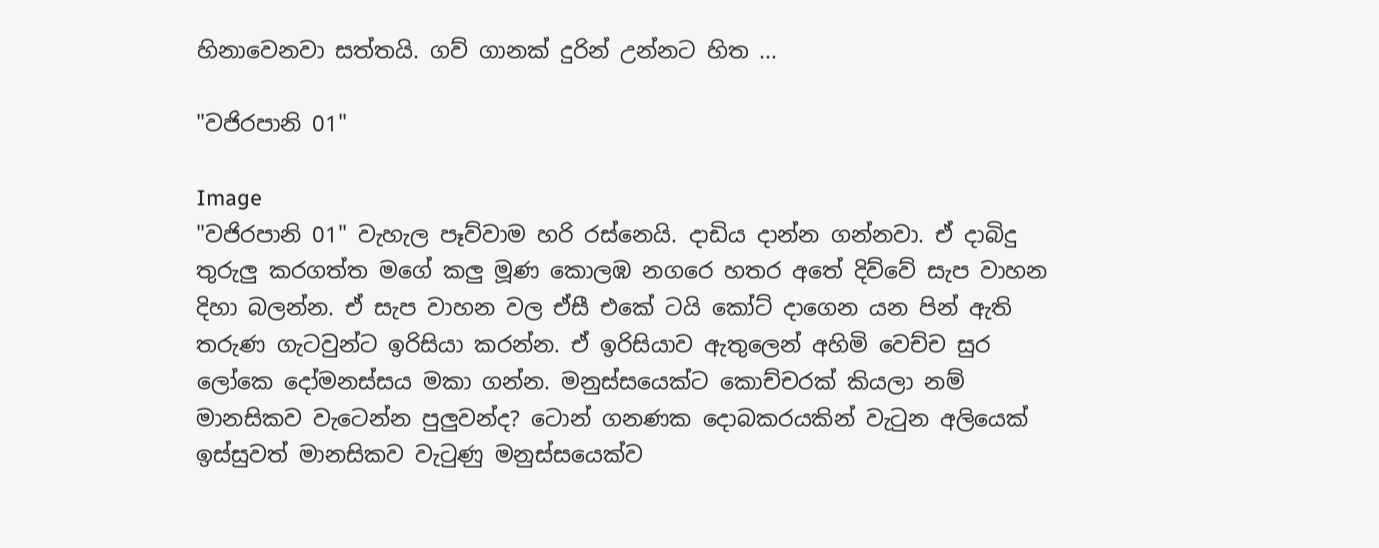හිනාවෙනවා සත්තයි. ගව් ගානක් දුරින් උන්නට හිත ...

"වජිරපානි 01"

Image
"වජිරපානි 01" වැහැල පෑව්වාම හරි රස්නෙයි. දාඩිය දාන්න ගන්නවා. ඒ දාබිදු තුරුලු කරගත්ත මගේ කලු මූණ කොලඹ නගරෙ හතර අතේ දිව්වේ සැප වාහන දිහා බලන්න. ඒ සැප වාහන වල ඒසී එකේ ටයි කෝට් දාගෙන යන පින් ඇති තරුණ ගැටවුන්ට ඉරිසියා කරන්න. ඒ ඉරිසියාව ඇතුලෙන් අහිමි වෙච්ච සුර ලෝකෙ දෝමනස්සය මකා ගන්න. මනුස්සයෙක්ට කොච්චරක් කියලා නම් මානසිකව වැටෙන්න පුලුවන්ද? ටොන් ගනණක දොබකරයකින් වැටුන අලියෙක් ඉස්සුවත් මානසිකව වැටුණු මනුස්සයෙක්ව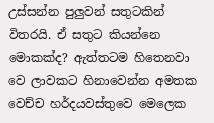උස්සන්න පුලුවන් සතුටකින් විතරයි. ඒ සතුට කියන්නෙ මොකක්ද? ඇත්තටම හිතෙනවා වෙ ලාවකට හිනාවෙන්න අමතක වෙච්ච හර්දයවස්තුවෙ මෙලෙක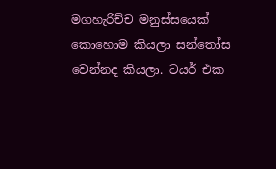මගහැරිච්ච මනුස්සයෙක් කොහොම කියලා සන්තෝස වෙන්නද කියලා. ටයර් එක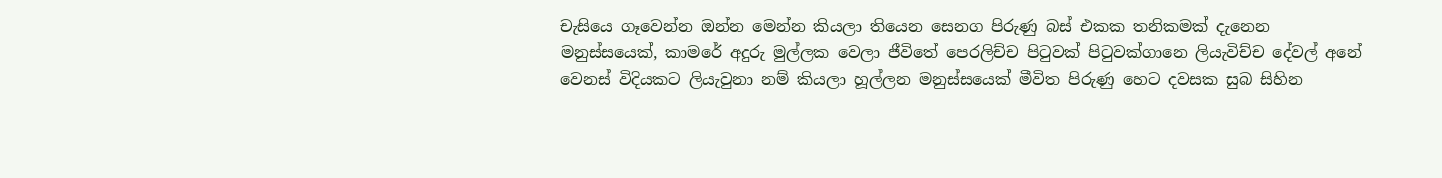චැසියෙ ගෑවෙන්න ඔන්න මෙන්න කියලා තියෙන සෙනග පිරුණු බස් එකක තනිකමක් දැනෙන මනුස්සයෙක්, කාමරේ අදුරු මුල්ලක වෙලා ජීවිතේ පෙරලිච්ච පිටුවක් පිටුවක්ගානෙ ලියැවිච්ච දේවල් අනේ වෙනස් විදියකට ලියැවුනා නම් කියලා හූල්ලන මනුස්සයෙක් මීවිත පිරුණු හෙට දවසක සුබ සිහින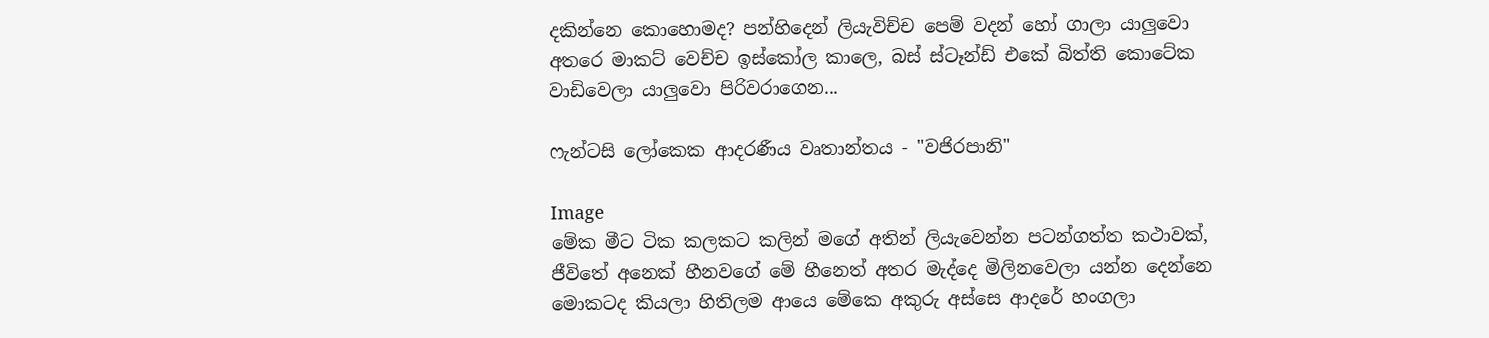දකින්නෙ කොහොමද? පන්හිදෙන් ලියැවිච්ච පෙම් වදන් හෝ ගාලා යාලුවො අතරෙ මාකට් වෙච්ච ඉස්කෝල කාලෙ, බස් ස්ටෑන්ඩ් එකේ බිත්ති කොටේක වාඩිවෙලා යාලුවො පිරිවරාගෙන...

ෆැන්ටසි ලෝකෙක ආදරණීය වෘතාන්තය - "වජිරපානි"

Image
මේක මීට ටික කලකට කලින් මගේ අතින් ලියැවෙන්න පටන්ගත්ත කථාවක්, ජීවිතේ අනෙක් හීනවගේ මේ හීනෙත් අතර මැද්දෙ මිලිනවෙලා යන්න දෙන්නෙ මොකටද කියලා හිතිලම ආයෙ මේකෙ අකුරු අස්සෙ ආදරේ හංගලා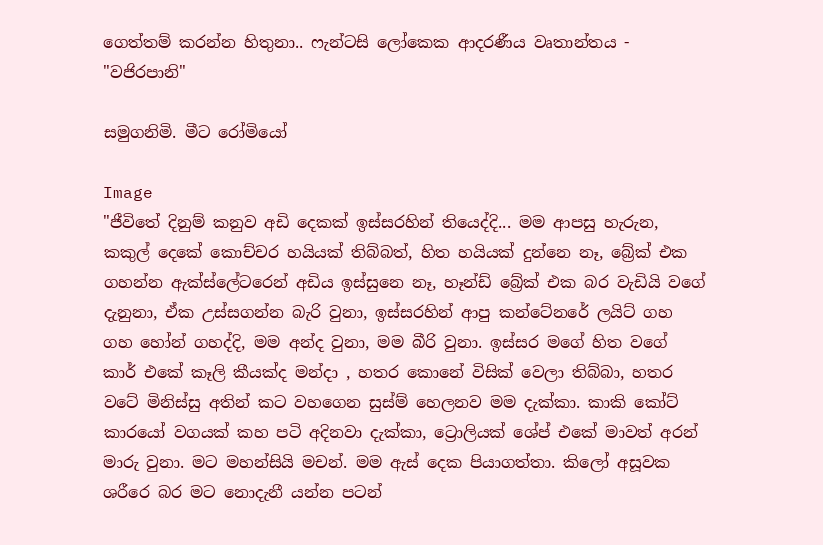ගෙත්තම් කරන්න හිතුනා.. ෆැන්ටසි ලෝකෙක ආදරණීය වෘතාන්තය - "වජිරපානි"

සමුගනිමි. මීට රෝමියෝ

Image
"ජීවිතේ දිනුම් කනුව අඩි දෙකක් ඉස්සරහින් තියෙද්දි... මම ආපසු හැරුන, කකුල් දෙකේ කොච්චර හයියක් තිබ්බත්, හිත හයියක් දුන්නෙ නෑ, බ්‍රේක් එක ගහන්න ඇක්ස්ලේටරෙන් අඩිය ඉස්සුනෙ නෑ, හෑන්ඩ් බ්‍රේක් එක බර වැඩියි වගේ දැනුනා, ඒක උස්සගන්න බැරි වුනා, ඉස්සරහින් ආපු කන්ටේනරේ ලයිට් ගහ ගහ හෝන් ගහද්දි, මම අන්ද වුනා, මම බීරි වුනා. ඉස්සර මගේ හිත වගේ කාර් එකේ කෑලි කීයක්ද මන්දා , හතර කොනේ විසික් වෙලා තිබ්බා, හතර වටේ මිනිස්සු අතින් කට වහගෙන සුස්ම් හෙලනව මම දැක්කා. කාකි කෝට් කාරයෝ වගයක් කහ පටි අදිනවා දැක්කා, ට්‍රොලියක් ශේප් එකේ මාවත් අරන් මාරු වුනා. මට මහන්සියි මචන්. මම ඇස් දෙක පියාගත්තා. කිලෝ අසූවක ශරීරෙ බර මට නොදැනී යන්න පටන්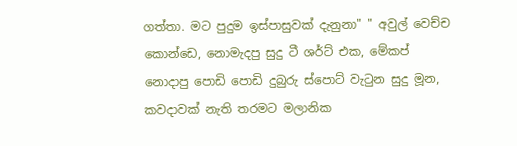ගත්තා. මට පුදුම ඉස්පාසුවක් දැනුනා" " අවුල් වෙච්ච කොන්ඩෙ, නොමැදපු සුදු ටී ශර්ට් එක, මේකප් නොදාපු පොඩි පොඩි දුබුරු ස්පොට් වැටුන සුදු මූන, කවදාවක් නැති තරමට මලානික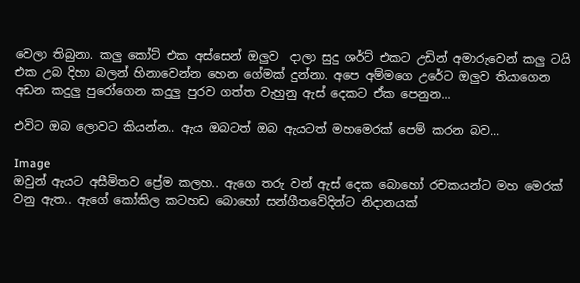වෙලා තිබුනා. කලු කෝට් එක අස්සෙන් ඔලුව  දාලා සුදු ශර්ට් එකට උඩින් අමාරුවෙන් කලු ටයි එක උබ දිහා බලන් හිනාවෙන්න හෙන ගේමක් දුන්නා. අපෙ අම්මගෙ උරේට ඔලුව තියාගෙන අඩන කදුලු පුරෝගෙන කදුලු පුරව ගත්ත වැහුනු ඇස් දෙකට ඒක පෙනුන...

එවිට ඔබ ලොවට කියන්න.. ඇය ඔබටත් ඔබ ඇයටත් මහමෙරක් පෙම් කරන බව...

Image
ඔවුන් ඇයට අසීමිතව ප්‍රේම කලහ.. ඇගෙ තරු වන් ඇස් දෙක බොහෝ රචකයන්ට මහ මෙරක් වනු ඇත.. ඇගේ කෝකිල කටහඩ බොහෝ සන්ගීතවේදින්ට නිදානයක්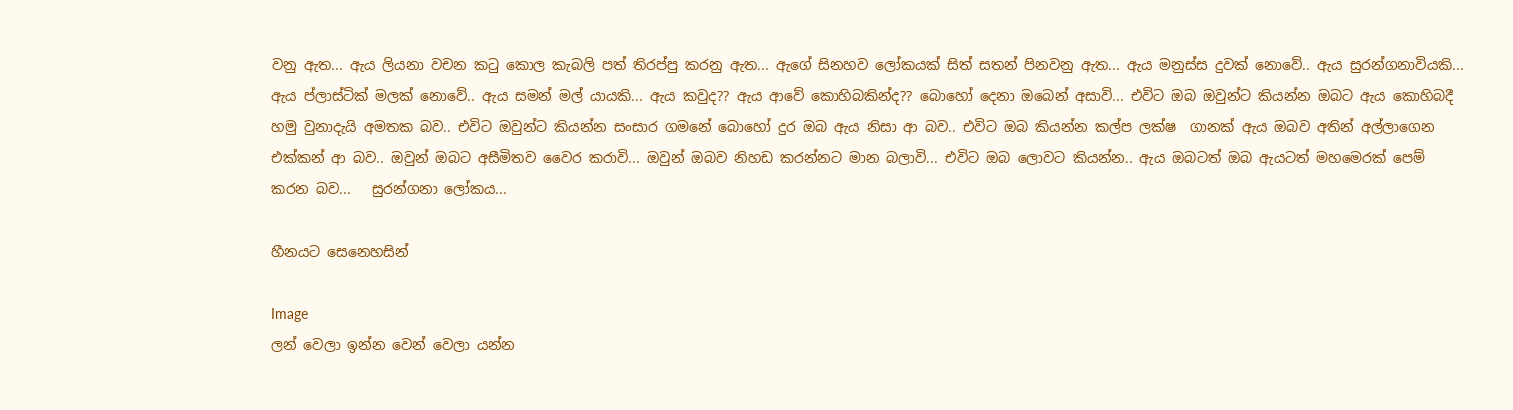වනු ඇත... ඇය ලියනා වචන කටු කොල කැබලි පත් තිරප්පු කරනු ඇත... ඇගේ සිනහව ලෝකයක් සිත් සතන් පිනවනු ඇත... ඇය මනුස්ස දුවක් නොවේ.. ඇය සුරන්ගනාවියකි... ඇය ප්ලාස්ටික් මලක් නොවේ.. ඇය සමන් මල් යායකි... ඇය කවුද?? ඇය ආවේ කොහිබකින්ද?? බොහෝ දෙනා ඔබෙන් අසාවි... එවිට ඔබ ඔවුන්ට කියන්න ඔබට ඇය කොහිබදී හමු වුනාදැයි අමතක බව.. එවිට ඔවුන්ට කියන්න සංසාර ගමනේ බොහෝ දුර ඔබ ඇය නිසා ආ බව.. එවිට ඔබ කියන්න කල්ප ලක්ෂ  ගානක් ඇය ඔබව අතින් අල්ලාගෙන එක්කන් ආ බව.. ඔවුන් ඔබට අසීමිතව වෛර කරාවි... ඔවුන් ඔබව නිහඩ කරන්නට මාන බලාවි... එවිට ඔබ ලොවට කියන්න.. ඇය ඔබටත් ඔබ ඇයටත් මහමෙරක් පෙම් කරන බව...   සුරන්ගනා ලෝකය...

හීනයට සෙනෙහසින්

Image
ලන් වෙලා ඉන්න වෙන් වෙලා යන්න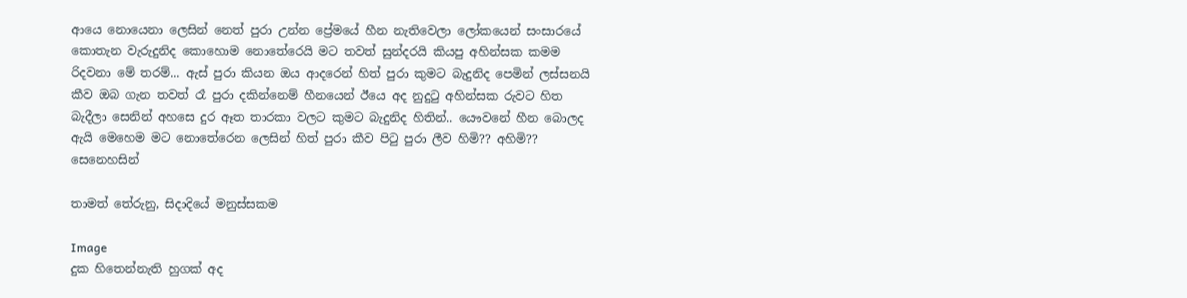ආයෙ නොයෙනා ලෙසින් නෙත් පුරා උන්න ප්‍රේමයේ හීන නැතිවෙලා ලෝකයෙන් සංසාරයේ කොතැන වැරුදුනිද කොහොම නොතේරෙයි මට තවත් සුන්දරයි කියපු අහින්සක කමම රිදවනා මේ තරම්... ඇස් පුරා කියන ඔය ආදරෙන් හිත් පුරා කුමට බැදුනිද පෙමින් ලස්සනයි කීව ඔබ ගැන තවත් රෑ පුරා දකින්නෙම් හීනයෙන් ඊයෙ අද නුදුටු අහින්සක රුවට හිත බැදීලා සෙනින් අහසෙ දුර ඈත තාරකා වලට කුමට බැදුනිද හිතින්.. යෞවනේ හීන බොලද ඇයි මෙහෙම මට නොතේරෙන ලෙසින් හිත් පුරා කීව පිටු පුරා ලීව හිමි?? අහිමි?? සෙනෙහසින්

තාමත් තේරුනු, සිදාදියේ මනුස්සකම

Image
දුක හිතෙන්නැති හුගක් අද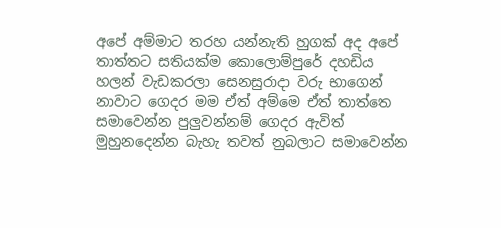අපේ අම්මාට තරහ යන්නැති හුගක් අද අපේ තාත්තට සතියක්ම කොලොම්පුරේ දහඩිය හලන් වැඩකරලා සෙනසුරාදා වරු භාගෙන් නාවාට ගෙදර මම ඒත් අම්මෙ ඒත් තාත්තෙ සමාවෙන්න පුලුවන්නම් ගෙදර ඇවිත් මුහුනදෙන්න බැහැ තවත් නුබලාට සමාවෙන්න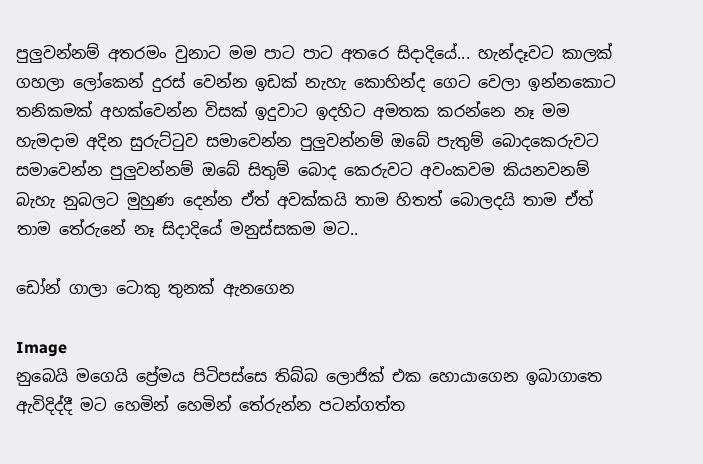පුලුවන්නම් අතරමං වුනාට මම පාට පාට අතරෙ සිදාදියේ... හැන්දෑවට කාලක් ගහලා ලෝකෙන් දුරස් වෙන්න ඉඩක් නැහැ කොහින්ද ගෙට වෙලා ඉන්නකොට තනිකමක් අහක්වෙන්න විසක් ඉදුවාට ඉදහිට අමතක කරන්නෙ නෑ මම හැමදාම අදින සුරුට්ටුව සමාවෙන්න පුලුවන්නම් ඔබේ පැතුම් බොදකෙරුවට සමාවෙන්න පුලුවන්නම් ඔබේ සිතුම් බොද කෙරුවට අවංකවම කියනවනම් බැහැ නුබලට මුහුණ දෙන්න ඒත් අවක්කයි තාම හිතත් බොලදයි තාම ඒත් තාම තේරුනේ නෑ සිදාදියේ මනුස්සකම මට..

ඩෝන් ගාලා ටොකු තුනක් ඇනගෙන

Image
නුබෙයි මගෙයි ප්‍රේමය පිටිපස්සෙ තිබ්බ ලොජික් එක හොයාගෙන ඉබාගාතෙ ඇවිදිද්දී මට හෙමින් හෙමින් තේරුන්න පටන්ගත්ත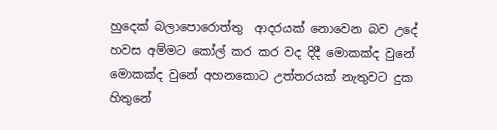හුදෙක් බලාපොරොත්තු  ආදරයක් නොවෙන බව උදේ හවස අම්මට කෝල් කර කර වද දිදී මොකක්ද වුනේ මොකක්ද වුනේ අහනකොට උත්තරයක් නැතුවට දුක හිතුනේ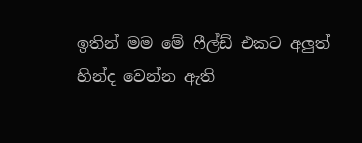ඉතින් මම මේ ෆීල්ඩ් එකට අලුත් හින්ද වෙන්න ඇති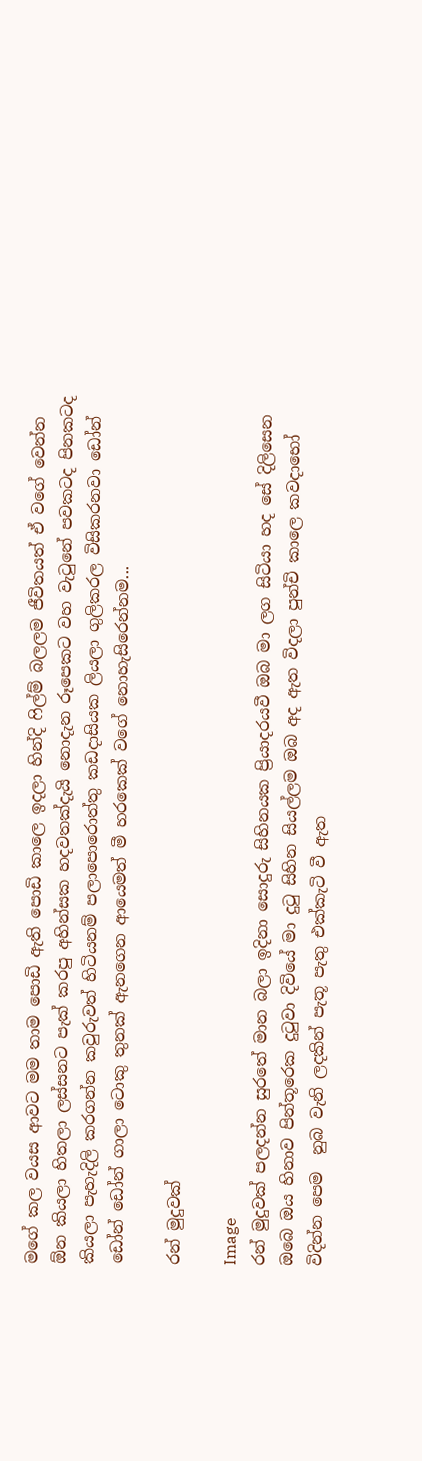මගේ කල වයස ආවට මම තාම පොඩි ඇති පොඩි කාලෙ ඉදලා හින්දි ෆිල්ම් බලලම ජීවිතයත් ඒ වගේ වෙන්න ඕන කියලා හිතලා ලස්සනට පැක් කරපු අහින්සක හදවතක්දැයි නොදැන රූපෙකට වහ වැටුනේ පවකටද පිනකටද කියලා පැහැදිලි කරගන්න කවුරුවත් හිටියනම් පලාපොරොත්තු කඩදාසියක ලියලා ගුලිකරල විසිකරනවා ඩෝන් ඩෝන් ඩෝන් ගාලා ටොකු තුනක් ඇනගෙන ආයෙමත් මී හරකෙක් වගේ නොහැසිරෙන්නම...

රන් මුදුවක්

Image
රන් මුදුවක් පලදන්න සුරතේ මාන බලා ඉදිනා සොදුරු සිහිනයක ප්‍රියාදරයවී ඔබ මා ලග සිටියා හද සේ දිලිසෙන ඔබෙ ඔය හිනාව පින්තූරෙක දුටුවා දිවියේ මා දුටු සිහින සියල්ලම ඔබ අද ඇත විදලා පුන්චි කාලෙ කවදාභෝ විදින්න පෙම  නුබ වැනි ලදකින් පැතූ පැතු එක්කැටි වී ඇත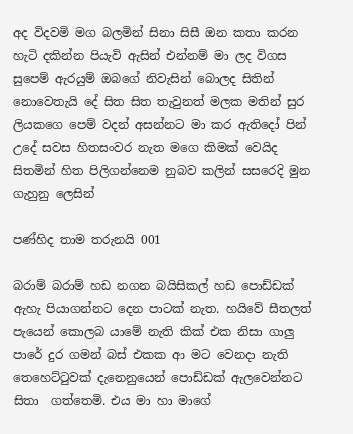අද විදවමි මග බලමින් සිනා සිසී ඔන කතා කරන හැටි දකින්න පියැවි ඇසින් එන්නම් මා ලද විගස සුපෙම් ඇරයුම් ඔබගේ නිවැසින් බොලද සිතින් නොවෙතැයි දේ සිත සිත තැවුනත් මලක මතින් සුර ලියකගෙ පෙම් වදන් අසන්නට මා කර ඇතිදෝ පින් උදේ සවස හිතසංවර නැත මගෙ කිමක් වෙයිද සිතමින් හිත පිලිගන්නෙම නුබව කලින් සසරෙදි මුන ගැහුනු ලෙසින්

පණ්හිද තාම තරුනයි 001

බරාම් බරාම් හඩ නගන බයිසිකල් හඩ පොඩ්ඩක් ඇහැ පියාගන්නට දෙන පාටක් නැත. හයිවේ සීතලත් පැයෙන් කොලබ යාමේ නැති කික් එක නිසා ගාලු පාරේ දුර ගමන් බස් එකක ආ මට වෙනදා නැති තෙහෙට්ටුවක් දැනෙනුයෙන් පොඩ්ඩක් ඇලවෙන්නට සිතා  ගත්තෙමි. එය මා හා මාගේ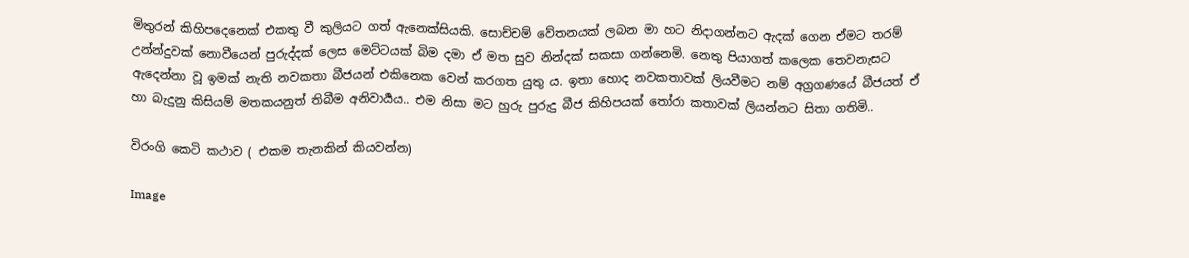මිතුරන් කිහිපදෙනෙක් එකතු වී කුලියට ගත් ඇනෙක්සියකි. සොච්චම් වේතනයක් ලබන මා හට නිදාගන්නට ඇදක් ගෙන ඒමට තරම් උන්න්දුවක් නොවීයෙන් පුරුද්දක් ලෙස මෙට්ටයක් බිම දමා ඒ මත සුව නින්දක් සකසා ගන්නෙමි. නෙතු පියාගත් කලෙක තෙවනැසට ඇදෙන්නා වූ ඉමක් නැති නවකතා බීජයන් එකිනෙක වෙන් කරගත යුතු ය. ඉතා හොද නවකතාවක් ලියවීමට නම් අග්‍රගණයේ බීජයත් ඒ හා බැදුනු කිසියම් මතකයනුත් තිබීම අනිවාර්‍යය.. එම නිසා මට හුරු පුරුදු බීජ කිහිපයක් තෝරා කතාවක් ලියන්නට සිතා ගතිමි..

විරංගි කෙටි කථාව ( එකම තැනකින් කියවන්න)

Image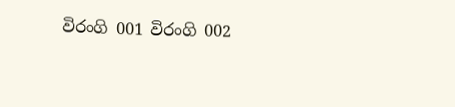විරංගි 001 විරංගි 002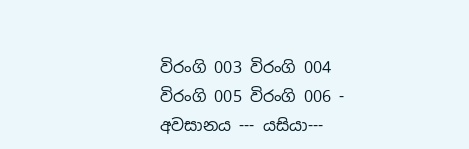විරංගි 003 විරංගි 004 විරංගි 005 විරංගි 006 - අවසානය --- යසියා---